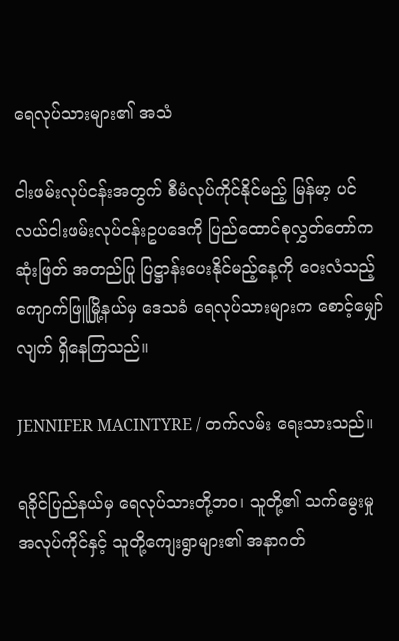ရေလုပ်သားများ၏ အသံ

ငါးဖမ်းလုပ်ငန်းအတွက် စီမံလုပ်ကိုင်နိုင်မည့် မြန်မာ့ ပင်လယ်ငါးဖမ်းလုပ်ငန်းဥပဒေကို ပြည်ထောင်စုလွှတ်တော်က ဆုံးဖြတ် အတည်ပြု ပြဋ္ဌာန်းပေးနိုင်မည့်နေ့ကို ဝေးလံသည့် ကျောက်ဖြူမြို့နယ်မှ ဒေသခံ ရေလုပ်သားများက စောင့်မျှော်လျက် ရှိနေကြသည်။

JENNIFER MACINTYRE / တက်လမ်း ရေးသားသည်။

ရခိုင်ပြည်နယ်မှ ရေလုပ်သားတို့ဘဝ၊ သူတို့၏ သက်မွေးမှုအလုပ်ကိုင်နှင့် သူတို့ကျေးရွာများ၏ အနာဂတ်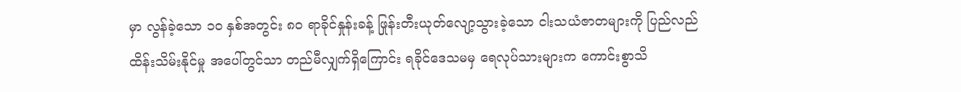မှာ လွန်ခဲ့သော ၁၀ နှစ်အတွင်း ၈၀ ရာခိုင်နှုန်းခန့် ဖြုန်းတီးယုတ်လျော့သွားခဲ့သော ငါးသယံဇာတများကို ပြည်လည်ထိန်းသိမ်းနိုင်မှု အပေါ်တွင်သာ တည်မီလျှက်ရှိကြောင်း ရခိုင်ဒေသမမှ ရေလုပ်သားများက ကောင်းစွာသိ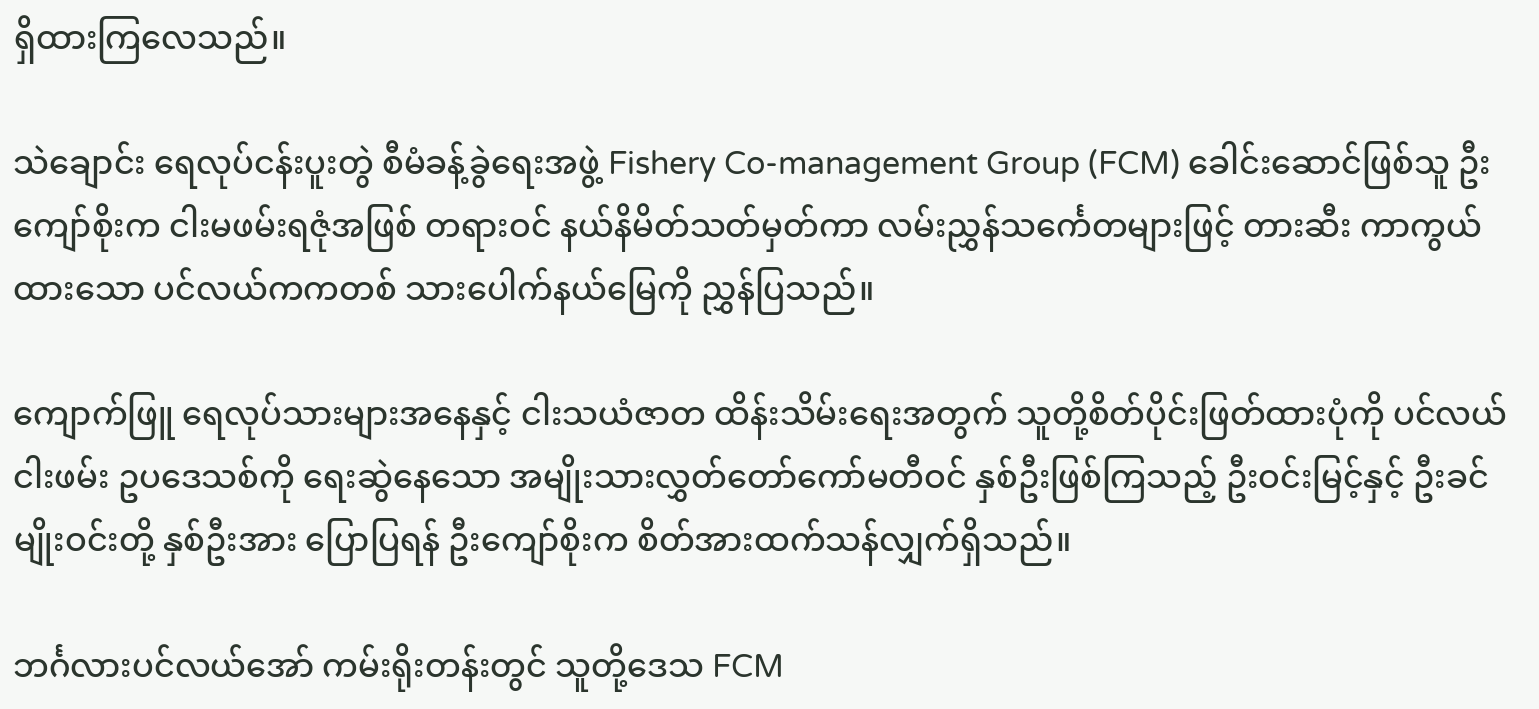ရှိထားကြလေသည်။

သဲချောင်း ရေလုပ်ငန်းပူးတွဲ စီမံခန့်ခွဲရေးအဖွဲ့ Fishery Co-management Group (FCM) ခေါင်းဆောင်ဖြစ်သူ ဦးကျော်စိုးက ငါးမဖမ်းရဇုံအဖြစ် တရားဝင် နယ်နိမိတ်သတ်မှတ်ကာ လမ်းညွှန်သင်္ကေတများဖြင့် တားဆီး ကာကွယ်ထားသော ပင်လယ်ကကတစ် သားပေါက်နယ်မြေကို ညွှန်ပြသည်။

ကျောက်ဖြူ ရေလုပ်သားများအနေနှင့် ငါးသယံဇာတ ထိန်းသိမ်းရေးအတွက် သူတို့စိတ်ပိုင်းဖြတ်ထားပုံကို ပင်လယ်ငါးဖမ်း ဥပဒေသစ်ကို ရေးဆွဲနေသော အမျိုးသားလွှတ်တော်ကော်မတီဝင် နှစ်ဦးဖြစ်ကြသည့် ဦးဝင်းမြင့်နှင့် ဦးခင်မျိုးဝင်းတို့ နှစ်ဦးအား ပြောပြရန် ဦးကျော်စိုးက စိတ်အားထက်သန်လျှက်ရှိသည်။

ဘင်္ဂလားပင်လယ်အော် ကမ်းရိုးတန်းတွင် သူတို့ဒေသ FCM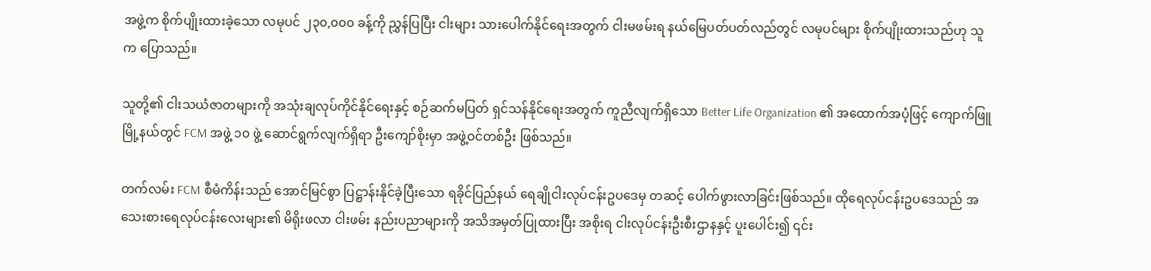အဖွဲ့က စိုက်ပျိုးထားခဲ့သော လမုပင် ၂၃၀,၀၀၀ ခန့်ကို ညွှန်ပြပြီး ငါးများ သားပေါက်နိုင်ရေးအတွက် ငါးမဖမ်းရ နယ်မြေပတ်ပတ်လည်တွင် လမုပင်များ စိုက်ပျိုးထားသည်ဟု သူက ပြောသည်။

သူတို့၏ ငါးသယံဇာတများကို အသုံးချလုပ်ကိုင်နိုင်ရေးနှင့် စဉ်ဆက်မပြတ် ရှင်သန်နိုင်ရေးအတွက် ကူညီလျက်ရှိသော Better Life Organization ၏ အထောက်အပံ့ဖြင့် ကျောက်ဖြူမြို့နယ်တွင် FCM အဖွဲ့ ၁၀ ဖွဲ့ ဆောင်ရွက်လျက်ရှိရာ ဦးကျော်စိုးမှာ အဖွဲ့ဝင်တစ်ဦး ဖြစ်သည်။

တက်လမ်း FCM စီမံကိန်းသည် အောင်မြင်စွာ ပြဋ္ဌာန်းနိုင်ခဲ့ပြီးသော ရခိုင်ပြည်နယ် ရေချိုငါးလုပ်ငန်းဥပဒေမှ တဆင့် ပေါက်ဖွားလာခြင်းဖြစ်သည်။ ထိုရေလုပ်ငန်းဥပဒေသည် အသေးစားရေလုပ်ငန်းလေးများ၏ မိရိုးဖလာ ငါးဖမ်း နည်းပညာများကို အသိအမှတ်ပြုထားပြီး အစိုးရ ငါးလုပ်ငန်းဦးစီးဌာနနှင့် ပူးပေါင်း၍ ၎င်း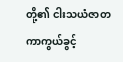တို့၏ ငါးသယံဇာတ ကာကွယ်ခွင့်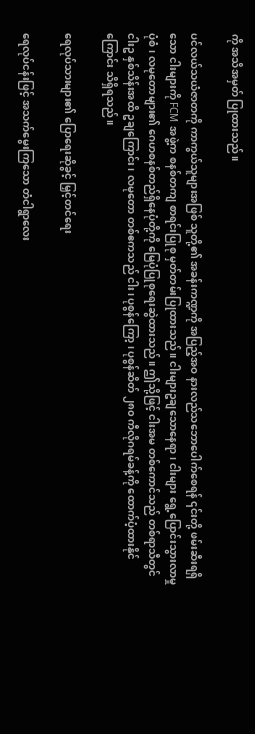ကို အသိအမှတ် ပြုထားသည်။

ပင်လယ်သယံဇာတကို ကာကွယ်သူများအဖြစ် သူတို့၏ အခန်းကဏ္ဍကို အပြည့်အဝ နားလည်သဘောပေါက်စေရန် ၎င်းတို့ ဖမ်းဆီးရရှိသော ငါးများကို FCM အဖွဲ့က စနစ်တကျ စာရင်းပြုစု မှတ်တမ်းပြုထားသည်။ ငါးများဥချသောနေရာ၊ ငါးများ ရွေ့ပြောင်းသွားလာမှုပုံစံ၊ လမုတောများ၏ ဂေဟစနစ်တည်ရှိနေပုံတို့ကို မြေပုံပြုစုရေးဆွဲထားသည်။ ဤသို့ဖြင့် ငါးအမ တစ်ကောင်သည် တစ်ရာသီတွင် ငါးဥ နှစ်သိန်းအထိ ဥချကြောင်း၊ လမုတော တစ်ဧကသည် ငါး၊ ပုစွန်ကြော့၊ ပုစွန်ဆိတ် ၂၈၀ ကီလိုဂရမ်ခန့်ကို ထောက်ပံ့ထားနိုင်ကြောင်း သိရှိရသည်။

ရေလုပ်သားများ၏ ပြောရေးဆိုခွင့် မြှင့်တင်ရေး

ရေလုပ်ငန်းဖြင့် အသက်မွေးကြသော တံငါရွာလေး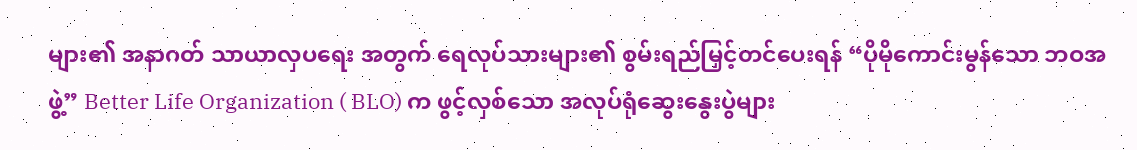များ၏ အနာဂတ် သာယာလှပရေး အတွက် ရေလုပ်သားများ၏ စွမ်းရည်မြှင့်တင်ပေးရန် “ပိုမိုကောင်းမွန်သော ဘဝအဖွဲ့” Better Life Organization ( BLO) က ဖွင့်လှစ်သော အလုပ်ရုံဆွေးနွေးပွဲများ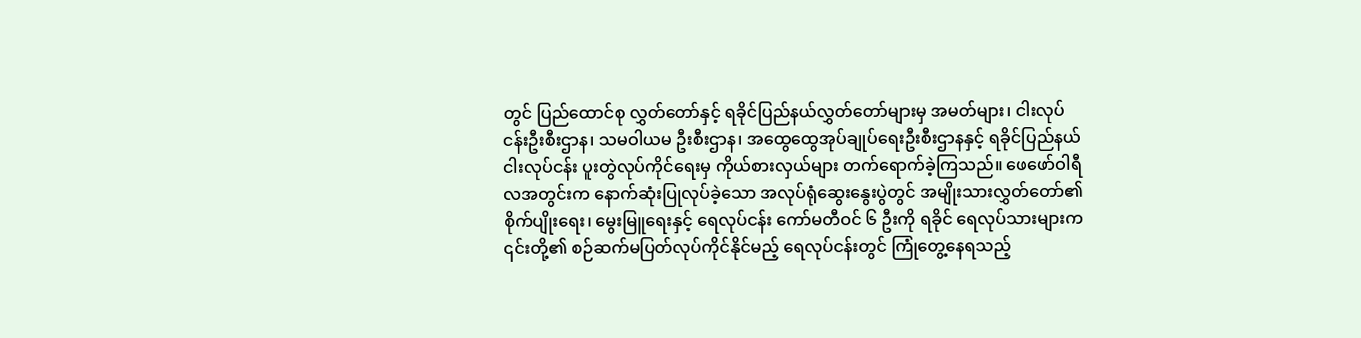တွင် ပြည်ထောင်စု လွှတ်တော်နှင့် ရခိုင်ပြည်နယ်လွှတ်တော်များမှ အမတ်များ၊ ငါးလုပ်ငန်းဦးစီးဌာန၊ သမဝါယမ ဦးစီးဌာန၊ အထွေထွေအုပ်ချုပ်ရေးဦးစီးဌာနနှင့် ရခိုင်ပြည်နယ် ငါးလုပ်ငန်း ပူးတွဲလုပ်ကိုင်ရေးမှ ကိုယ်စားလှယ်များ တက်ရောက်ခဲ့ကြသည်။ ဖေဖော်ဝါရီလအတွင်းက နောက်ဆုံးပြုလုပ်ခဲ့သော အလုပ်ရုံဆွေးနွေးပွဲတွင် အမျိုးသားလွှတ်တော်၏ စိုက်ပျိုးရေး၊ မွေးမြူရေးနှင့် ရေလုပ်ငန်း ကော်မတီဝင် ၆ ဦးကို ရခိုင် ရေလုပ်သားများက ၎င်းတို့၏ စဉ်ဆက်မပြတ်လုပ်ကိုင်နိုင်မည့် ရေလုပ်ငန်းတွင် ကြုံတွေ့နေရသည့်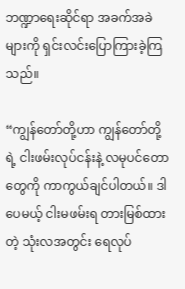ဘဏ္ဍာရေးဆိုင်ရာ အခက်အခဲများကို ရှင်းလင်းပြောကြားခဲ့ကြသည်။

“ကျွန်တော်တို့ဟာ ကျွန်တော်တို့ရဲ့ ငါးဖမ်းလုပ်ငန်းနဲ့ လမုပင်တောတွေကို ကာကွယ်ချင်ပါတယ်။ ဒါပေမယ့် ငါးမဖမ်းရ တားမြစ်ထားတဲ့ သုံးလအတွင်း ရေလုပ်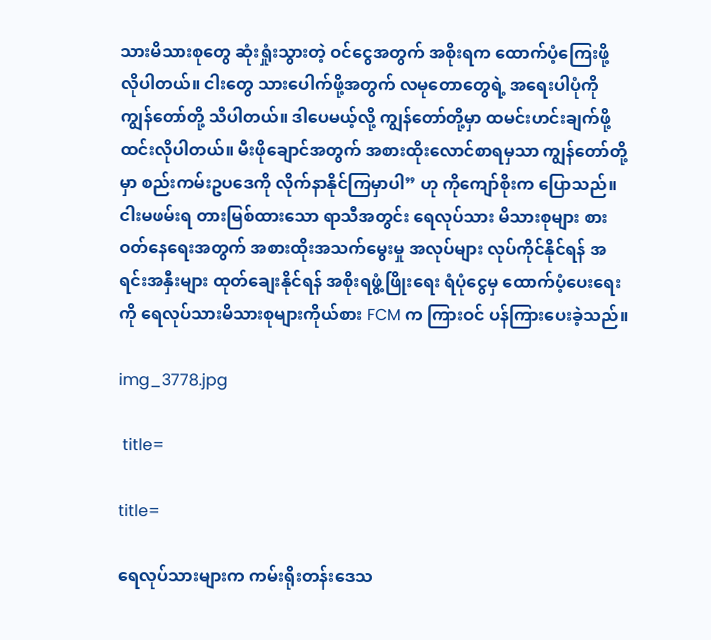သားမိသားစုတွေ ဆုံးရှုံးသွားတဲ့ ဝင်ငွေအတွက် အစိုးရက ထောက်ပံ့ကြေးဖို့ လိုပါတယ်။ ငါးတွေ သားပေါက်ဖို့အတွက် လမုတောတွေရဲ့ အရေးပါပုံကို ကျွန်တော်တို့ သိပါတယ်။ ဒါပေမယ့်လို့ ကျွန်တော်တို့မှာ ထမင်းဟင်းချက်ဖို့ ထင်းလိုပါတယ်။ မီးဖိုချောင်အတွက် အစားထိုးလောင်စာရမှသာ ကျွန်တော်တို့မှာ စည်းကမ်းဥပဒေကို လိုက်နာနိုင်ကြမှာပါ” ဟု ကိုကျော်စိုးက ပြောသည်။ ငါးမဖမ်းရ တားမြစ်ထားသော ရာသီအတွင်း ရေလုပ်သား မိသားစုများ စားဝတ်နေရေးအတွက် အစားထိုးအသက်မွေးမှု အလုပ်များ လုပ်ကိုင်နိုင်ရန် အရင်းအနှီးများ ထုတ်ချေးနိုင်ရန် အစိုးရဖွံ့ဖြိုးရေး ရံပုံငွေမှ ထောက်ပံ့ပေးရေးကို ရေလုပ်သားမိသားစုများကိုယ်စား FCM က ကြားဝင် ပန်ကြားပေးခဲ့သည်။

img_3778.jpg

 title=

title=

ရေလုပ်သားများက ကမ်းရိုးတန်းဒေသ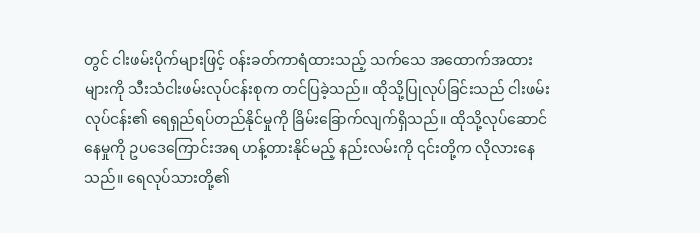တွင် ငါးဖမ်းပိုက်များဖြင့် ဝန်းခတ်ကာရံထားသည့် သက်သေ အထောက်အထားများကို သီးသံငါးဖမ်းလုပ်ငန်းစုက တင်ပြခဲ့သည်။ ထိုသို့ပြုလုပ်ခြင်းသည် ငါးဖမ်းလုပ်ငန်း၏ ရေရှည်ရပ်တည်နိုင်မှုကို ခြိမ်းခြောက်လျက်ရှိသည်။ ထိုသို့လုပ်ဆောင်နေမှုကို ဥပဒေကြောင်းအရ ဟန့်တားနိုင်မည့် နည်းလမ်းကို ၎င်းတို့က လိုလားနေသည်။ ရေလုပ်သားတို့၏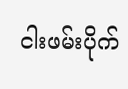ငါးဖမ်းပိုက်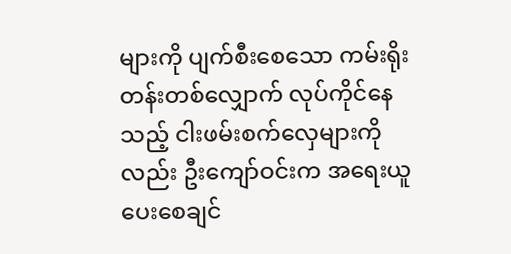များကို ပျက်စီးစေသော ကမ်းရိုးတန်းတစ်လျှောက် လုပ်ကိုင်နေသည့် ငါးဖမ်းစက်လှေများကိုလည်း ဦးကျော်ဝင်းက အရေးယူပေးစေချင်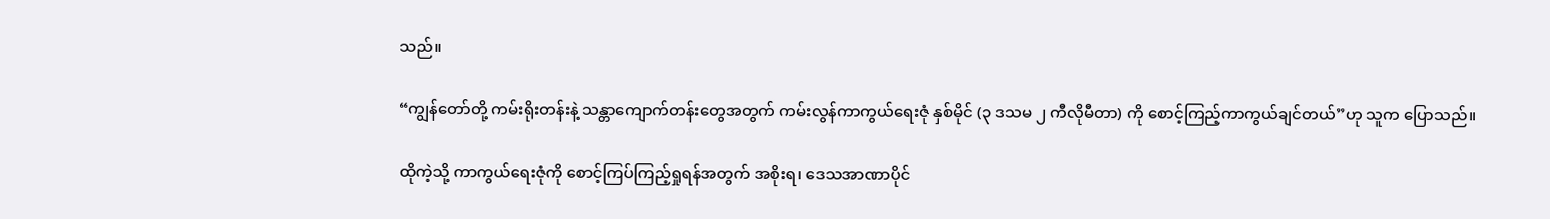သည်။

“ကျွန်တော်တို့ ကမ်းရိုးတန်းနဲ့ သန္တာကျောက်တန်းတွေအတွက် ကမ်းလွန်ကာကွယ်ရေးဇုံ နှစ်မိုင် (၃ ဒသမ ၂ ကီလိုမီတာ) ကို စောင့်ကြည့်ကာကွယ်ချင်တယ်”ဟု သူက ပြောသည်။

ထိုကဲ့သို့ ကာကွယ်ရေးဇုံကို စောင့်ကြပ်ကြည့်ရှုရန်အတွက် အစိုးရ၊ ဒေသအာဏာပိုင်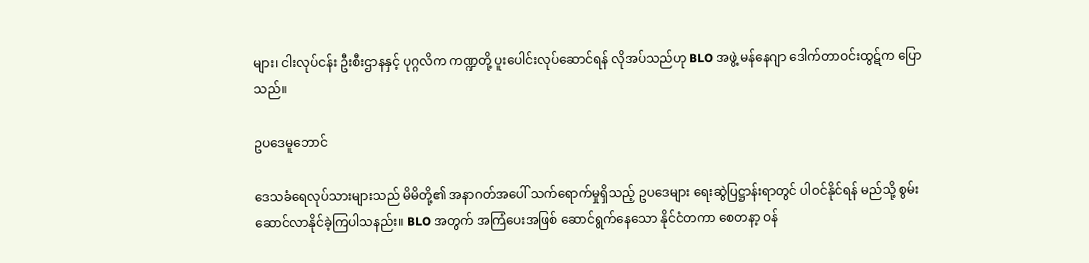များ၊ ငါးလုပ်ငန်း ဦးစီးဌာနနှင့် ပုဂ္ဂလိက ကဏ္ဍတို့ ပူးပေါင်းလုပ်ဆောင်ရန် လိုအပ်သည်ဟု BLO အဖွဲ့ မန်နေဂျာ ဒေါက်တာဝင်းထွဋ်က ပြောသည်။

ဥပဒေမူဘောင်

ဒေသခံရေလုပ်သားများသည် မိမိတို့၏ အနာဂတ်အပေါ် သက်ရောက်မှုရှိသည့် ဥပဒေများ ရေးဆွဲပြဋ္ဌာန်းရာတွင် ပါဝင်နိုင်ရန် မည်သို့ စွမ်းဆောင်လာနိုင်ခဲ့ကြပါသနည်း။ BLO အတွက် အကြံပေးအဖြစ် ဆောင်ရွက်နေသော နိုင်ငံတကာ စေတနာ့ ဝန်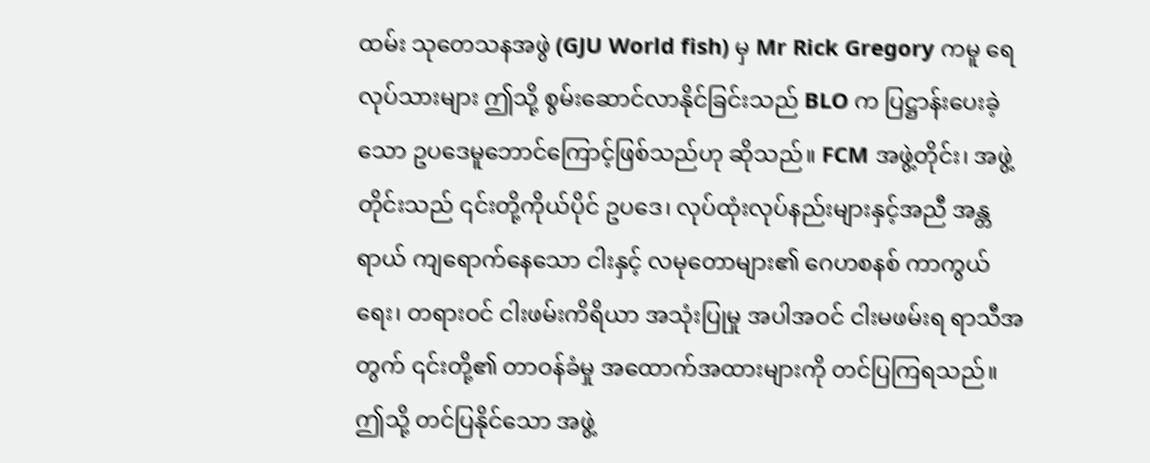ထမ်း သုတေသနအဖွဲ (GJU World fish) မှ Mr Rick Gregory ကမူ ရေလုပ်သားများ ဤသို့ စွမ်းဆောင်လာနိုင်ခြင်းသည် BLO က ပြဋ္ဌာန်းပေးခဲ့သော ဥပဒေမူဘောင်ကြောင့်ဖြစ်သည်ဟု ဆိုသည်။ FCM အဖွဲ့တိုင်း၊ အဖွဲ့တိုင်းသည် ၎င်းတို့ကိုယ်ပိုင် ဥပဒေ၊ လုပ်ထုံးလုပ်နည်းများနှင့်အညီ အန္တရာယ် ကျရောက်နေသော ငါးနှင့် လမုတောများ၏ ဂေဟစနစ် ကာကွယ်ရေး၊ တရားဝင် ငါးဖမ်းကိရိယာ အသုံးပြုမှု အပါအဝင် ငါးမဖမ်းရ ရာသီအတွက် ၎င်းတို့၏ တာဝန်ခံမှု အထောက်အထားများကို တင်ပြကြရသည်။ ဤသို့ တင်ပြနိုင်သော အဖွဲ့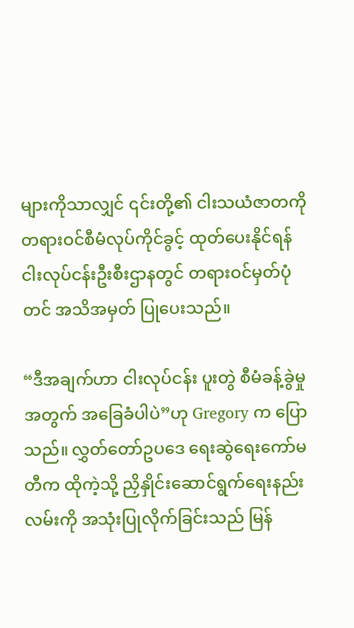များကိုသာလျှင် ၎င်းတို့၏ ငါးသယံဇာတကို တရားဝင်စီမံလုပ်ကိုင်ခွင့် ထုတ်ပေးနိုင်ရန် ငါးလုပ်ငန်းဦးစီးဌာနတွင် တရားဝင်မှတ်ပုံတင် အသိအမှတ် ပြုပေးသည်။

“ဒီအချက်ဟာ ငါးလုပ်ငန်း ပူးတွဲ စီမံခန့်ခွဲမှုအတွက် အခြေခံပါပဲ”ဟု Gregory က ပြောသည်။ လွှတ်တော်ဥပဒေ ရေးဆွဲရေးကော်မတီက ထိုကဲ့သို့ ညှိနှိုင်းဆောင်ရွက်ရေးနည်းလမ်းကို အသုံးပြုလိုက်ခြင်းသည် မြန်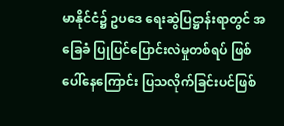မာနိုင်ငံ၌ ဥပဒေ ရေးဆွဲပြဋ္ဌာန်းရာတွင် အခြေခံ ပြုပြင်ပြောင်းလဲမှုတစ်ရပ် ဖြစ်ပေါ်နေကြောင်း ပြသလိုက်ခြင်းပင်ဖြစ်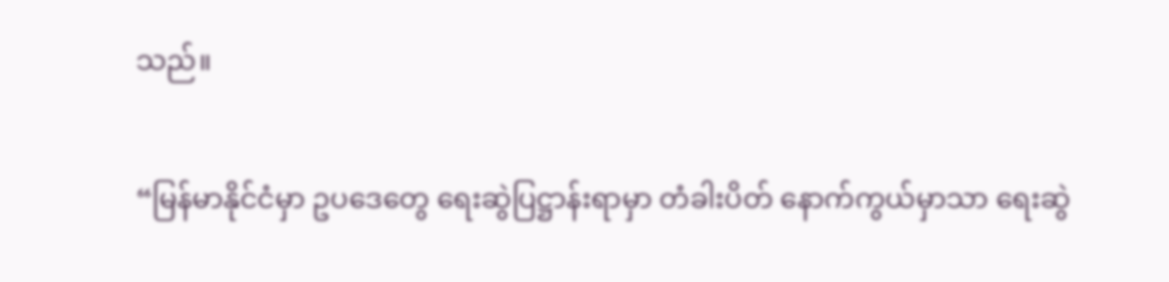သည်။

“မြန်မာနိုင်ငံမှာ ဥပဒေတွေ ရေးဆွဲပြဋ္ဌာန်းရာမှာ တံခါးပိတ် နောက်ကွယ်မှာသာ ရေးဆွဲ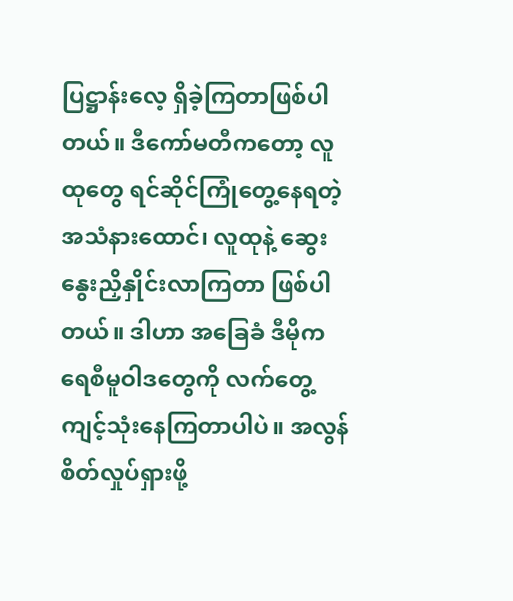ပြဋ္ဌာန်းလေ့ ရှိခဲ့ကြတာဖြစ်ပါတယ်။ ဒီကော်မတီကတော့ လူထုတွေ ရင်ဆိုင်ကြုံတွေ့နေရတဲ့ အသံနားထောင်၊ လူထုနဲ့ ဆွေးနွေးညှိနှိုင်းလာကြတာ ဖြစ်ပါတယ်။ ဒါဟာ အခြေခံ ဒီမိုကရေစီမူဝါဒတွေကို လက်တွေ့ ကျင့်သုံးနေကြတာပါပဲ။ အလွန်စိတ်လှုပ်ရှားဖို့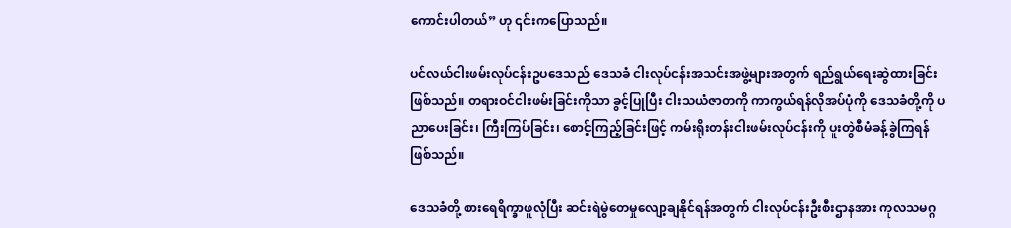ကောင်းပါတယ်” ဟု ၎င်းကပြောသည်။

ပင်လယ်ငါးဖမ်းလုပ်ငန်းဥပဒေသည် ဒေသခံ ငါးလုပ်ငန်းအသင်းအဖွဲ့များအတွက် ရည်ရွယ်ရေးဆွဲထားခြင်းဖြစ်သည်။ တရားဝင်ငါးဖမ်းခြင်းကိုသာ ခွင့်ပြုပြီး ငါးသယံဇာတကို ကာကွယ်ရန်လိုအပ်ပုံကို ဒေသခံတို့ကို ပညာပေးခြင်း၊ ကြီးကြပ်ခြင်း၊ စောင့်ကြည့်ခြင်းဖြင့် ကမ်းရိုးတန်းငါးဖမ်းလုပ်ငန်းကို ပူးတွဲစီမံခန့်ခွဲကြရန်ဖြစ်သည်။

ဒေသခံတို့ စားရေရိက္ခာဖူလုံပြီး ဆင်းရဲမွဲတေမှုလျော့ချနိုင်ရန်အတွက် ငါးလုပ်ငန်းဦးစီးဌာနအား ကုလသမဂ္ဂ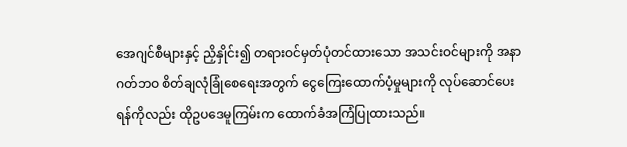အေဂျင်စီများနှင့် ညှိနှိုင်း၍ တရားဝင်မှတ်ပုံတင်ထားသော အသင်းဝင်များကို အနာဂတ်ဘဝ စိတ်ချလုံခြုံစေရေးအတွက် ငွေကြေးထောက်ပံ့မှုများကို လုပ်ဆောင်ပေးရန်ကိုလည်း ထိုဥပဒေမူကြမ်းက ထောက်ခံအကြံပြုထားသည်။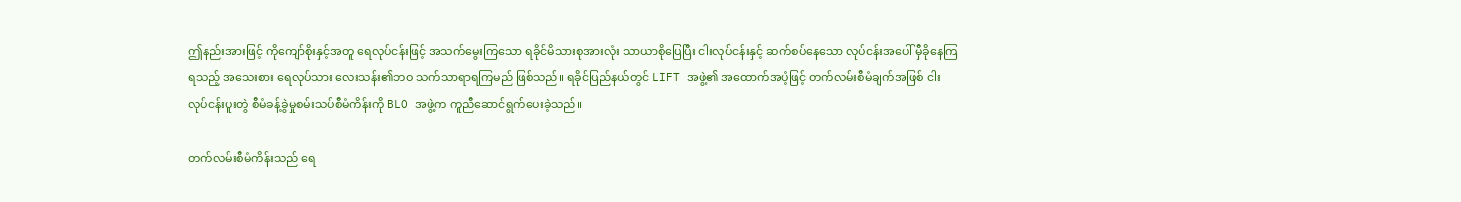ဤနည်းအားဖြင့် ကိုကျော်စိုးနှင့်အတူ ရေလုပ်ငန်းဖြင့် အသက်မွေးကြသော ရခိုင်မိသားစုအားလုံး သာယာစိုပြေပြီး ငါးလုပ်ငန်းနှင့် ဆက်စပ်နေသော လုပ်ငန်းအပေါ် မှီခိုနေကြရသည့် အသေးစား ရေလုပ်သား လေးသန်း၏ဘဝ သက်သာရာရကြမည် ဖြစ်သည်။ ရခိုင်ပြည်နယ်တွင် LIFT အဖွဲ့၏ အထောက်အပံ့ဖြင့် တက်လမ်းစီမံချက်အဖြစ် ငါး လုပ်ငန်းပူးတွဲ စီမံခန့်ခွဲမှုစမ်းသပ်စီမံကိန်းကို BLO အဖွဲ့က ကူညီဆောင်ရွက်ပေးခဲ့သည်။

တက်လမ်းစီမံကိန်းသည် ရေ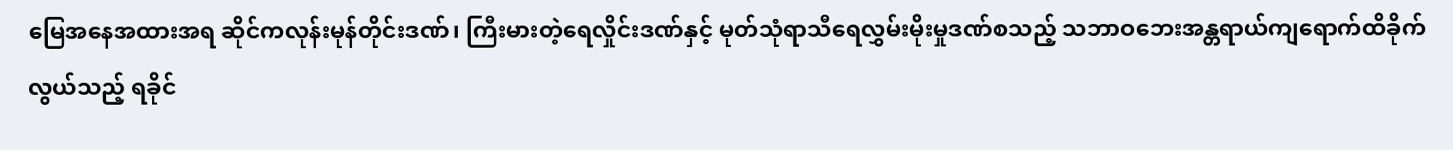မြေအနေအထားအရ ဆိုင်ကလုန်းမုန်တိုင်းဒဏ်၊ ကြီးမားတဲ့ရေလှိုင်းဒဏ်နှင့် မုတ်သုံရာသီရေလွှမ်းမိုးမှုဒဏ်စသည့် သဘာဝဘေးအန္တရာယ်ကျရောက်ထိခိုက်လွယ်သည့် ရခိုင်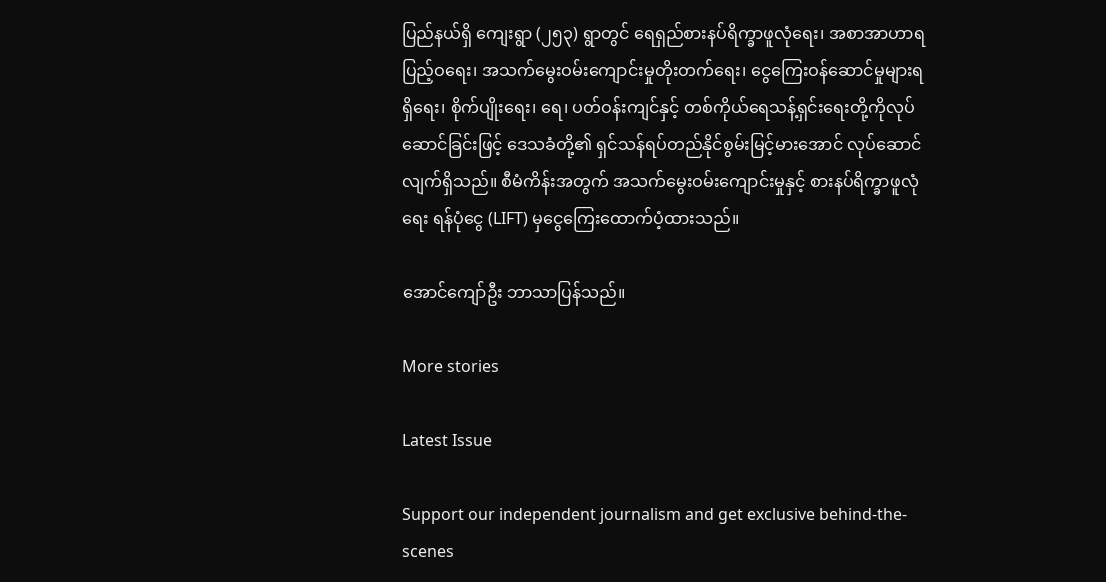ပြည်နယ်ရှိ ကျေးရွာ (၂၅၃) ရွာတွင် ရေရှည်စားနပ်ရိက္ခာဖူလုံရေး၊ အစာအာဟာရပြည့်ဝရေး၊ အသက်မွေးဝမ်းကျောင်းမှုတိုးတက်ရေး၊ ငွေကြေးဝန်ဆောင်မှုများရရှိရေး၊ စိုက်ပျိုးရေး၊ ရေ၊ ပတ်ဝန်းကျင်နှင့် တစ်ကိုယ်ရေသန့်ရှင်းရေးတို့ကိုလုပ်ဆောင်ခြင်းဖြင့် ဒေသခံတို့၏ ရှင်သန်ရပ်တည်နိုင်စွမ်းမြင့်မားအောင် လုပ်ဆောင်လျက်ရှိသည်။ စီမံကိန်းအတွက် အသက်မွေးဝမ်းကျောင်းမှုနှင့် စားနပ်ရိက္ခာဖူလုံရေး ရန်ပုံငွေ (LIFT) မှငွေကြေးထောက်ပံ့ထားသည်။

အောင်ကျော်ဦး ဘာသာပြန်သည်။

More stories

Latest Issue

Support our independent journalism and get exclusive behind-the-scenes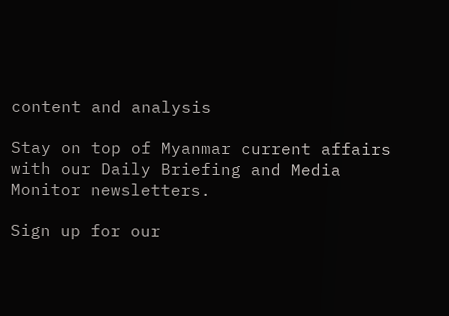content and analysis

Stay on top of Myanmar current affairs with our Daily Briefing and Media Monitor newsletters.

Sign up for our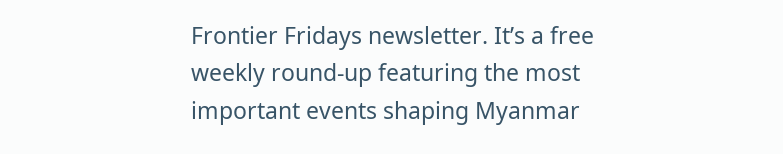Frontier Fridays newsletter. It’s a free weekly round-up featuring the most important events shaping Myanmar